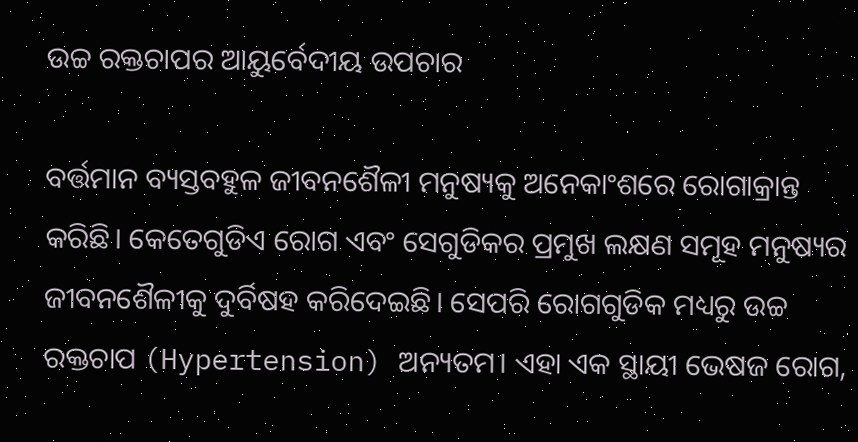ଉଚ୍ଚ ରକ୍ତଚାପର ଆୟୁର୍ବେଦୀୟ ଉପଚାର

ବର୍ତ୍ତମାନ ବ୍ୟସ୍ତବହୁଳ ଜୀବନଶୈଳୀ ମନୁଷ୍ୟକୁ ଅନେକାଂଶରେ ରୋଗାକ୍ରାନ୍ତ କରିଛି। କେତେଗୁଡିଏ ରୋଗ ଏବଂ ସେଗୁଡିକର ପ୍ରମୁଖ ଲକ୍ଷଣ ସମୂହ ମନୁଷ୍ୟର ଜୀବନଶୈଳୀକୁ ଦୁର୍ବିଷହ କରିଦେଇଛି। ସେପରି ରୋଗଗୁଡିକ ମଧ୍ୟରୁ ଉଚ୍ଚ ରକ୍ତଚାପ (Hypertension) ଅନ୍ୟତମ। ଏହା ଏକ ସ୍ଥାୟୀ ଭେଷଜ ରୋଗ,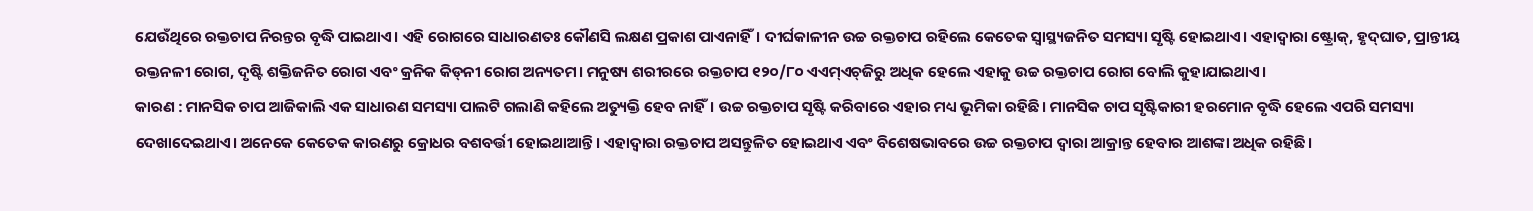ଯେଉଁଥିରେ ରକ୍ତଚାପ ନିରନ୍ତର ବୃଦ୍ଧି ପାଇଥାଏ। ଏହି ରୋଗରେ ସାଧାରଣତଃ କୌଣସି ଲକ୍ଷଣ ପ୍ରକାଶ ପାଏନାହିଁ। ଦୀର୍ଘକାଳୀନ ଉଚ୍ଚ ରକ୍ତଚାପ ରହିଲେ କେତେକ ସ୍ବାସ୍ଥ୍ୟଜନିତ ସମସ୍ୟା ସୃଷ୍ଟି ହୋଇଥାଏ। ଏହାଦ୍ୱାରା ଷ୍ଟ୍ରୋକ୍‌, ହୃଦ୍‌ଘାତ, ପ୍ରାନ୍ତୀୟ ରକ୍ତନଳୀ ରୋଗ, ଦୃଷ୍ଟି ଶକ୍ତିଜନିତ ରୋଗ ଏବଂ କ୍ରନିକ କିଡ୍‌ନୀ ରୋଗ ଅନ୍ୟତମ। ମନୁଷ୍ୟ ଶରୀରରେ ରକ୍ତଚାପ ୧୨୦/୮୦ ଏଏମ୍‌ଏଚ୍‌ଜିରୁ ଅଧିକ ହେଲେ ଏହାକୁ ଉଚ୍ଚ ରକ୍ତଚାପ ରୋଗ ବୋଲି କୁହାଯାଇଥାଏ।
କାରଣ : ମାନସିକ ଚାପ ଆଜିକାଲି ଏକ ସାଧାରଣ ସମସ୍ୟା ପାଲଟି ଗଲାଣି କହିଲେ ଅତ୍ୟୁକ୍ତି ହେବ ନାହିଁ। ଉଚ୍ଚ ରକ୍ତଚାପ ସୃଷ୍ଟି କରିବାରେ ଏହାର ମଧ୍ୟ ଭୂମିକା ରହିଛି। ମାନସିକ ଚାପ ସୃଷ୍ଟିକାରୀ ହରମୋନ ବୃଦ୍ଧି ହେଲେ ଏପରି ସମସ୍ୟା ଦେଖାଦେଇଥାଏ। ଅନେକେ କେତେକ କାରଣରୁ କ୍ରୋଧର ବଶବର୍ତ୍ତୀ ହୋଇଥାଆନ୍ତି। ଏହାଦ୍ୱାରା ରକ୍ତଚାପ ଅସନ୍ତୁଳିତ ହୋଇଥାଏ ଏବଂ ବିଶେଷଭାବରେ ଉଚ୍ଚ ରକ୍ତଚାପ ଦ୍ୱାରା ଆକ୍ରାନ୍ତ ହେବାର ଆଶଙ୍କା ଅଧିକ ରହିଛି।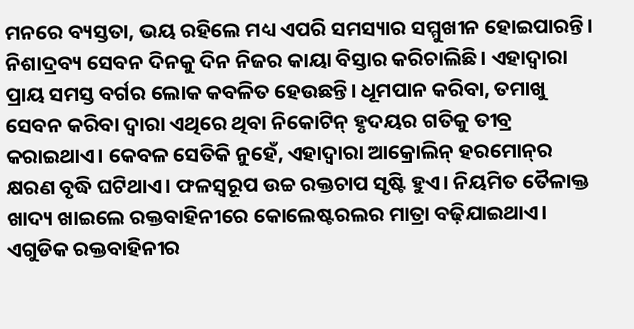ମନରେ ବ୍ୟସ୍ତତା, ଭୟ ରହିଲେ ମଧ୍ୟ ଏପରି ସମସ୍ୟାର ସମ୍ମୁଖୀନ ହୋଇପାରନ୍ତି। ନିଶାଦ୍ରବ୍ୟ ସେବନ ଦିନକୁ ଦିନ ନିଜର କାୟା ବିସ୍ତାର କରିଚାଲିଛି। ଏହାଦ୍ୱାରା ପ୍ରାୟ ସମସ୍ତ ବର୍ଗର ଲୋକ କବଳିତ ହେଉଛନ୍ତି। ଧୂମପାନ କରିବା, ତମାଖୁ ସେବନ କରିବା ଦ୍ୱାରା ଏଥିରେ ଥିବା ନିକୋଟିନ୍‌ ହୃଦୟର ଗତିକୁ ତୀବ୍ର କରାଇଥାଏ। କେବଳ ସେତିକି ନୁହେଁ, ଏହାଦ୍ୱାରା ଆକ୍ରୋଲିନ୍‌ ହରମୋନ୍‌ର କ୍ଷରଣ ବୃଦ୍ଧି ଘଟିଥାଏ। ଫଳସ୍ବରୂପ ଉଚ୍ଚ ରକ୍ତଚାପ ସୃଷ୍ଟି ହୁଏ। ନିୟମିତ ତୈଳାକ୍ତ ଖାଦ୍ୟ ଖାଇଲେ ରକ୍ତବାହିନୀରେ କୋଲେଷ୍ଟରଲର ମାତ୍ରା ବଢ଼ିଯାଇଥାଏ। ଏଗୁଡିକ ରକ୍ତବାହିନୀର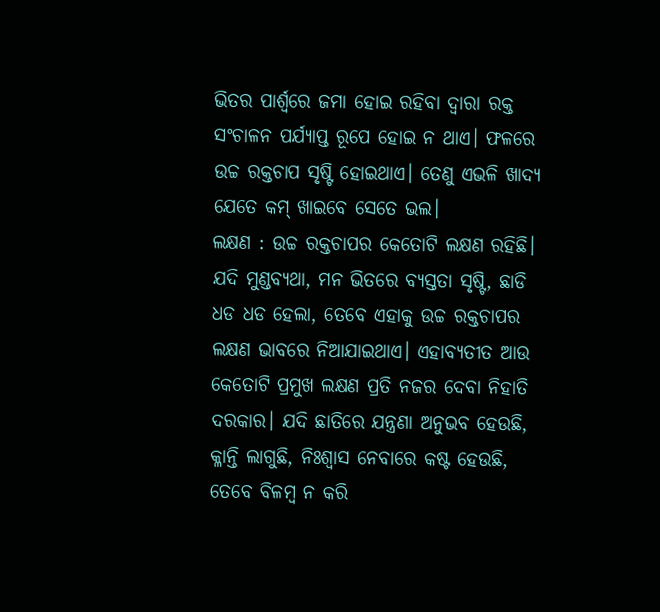ଭିତର ପାର୍ଶ୍ୱରେ ଜମା ହୋଇ ରହିବା ଦ୍ୱାରା ରକ୍ତ ସଂଚାଳନ ପର୍ଯ୍ୟାପ୍ତ ରୂପେ ହୋଇ ନ ଥାଏ। ଫଳରେ ଉଚ୍ଚ ରକ୍ତଚାପ ସୃଷ୍ଟି ହୋଇଥାଏ। ତେଣୁ ଏଭଳି ଖାଦ୍ୟ ଯେତେ କମ୍‌ ଖାଇବେ ସେତେ ଭଲ।
ଲକ୍ଷଣ : ଉଚ୍ଚ ରକ୍ତଚାପର କେତୋଟି ଲକ୍ଷଣ ରହିଛି। ଯଦି ମୁଣ୍ଡବ୍ୟଥା, ମନ ଭିତରେ ବ୍ୟସ୍ତତା ସୃଷ୍ଟି, ଛାଡି ଧଡ ଧଡ ହେଲା, ତେବେ ଏହାକୁ ଉଚ୍ଚ ରକ୍ତଚାପର ଲକ୍ଷଣ ଭାବରେ ନିଆଯାଇଥାଏ। ଏହାବ୍ୟତୀତ ଆଉ କେତୋଟି ପ୍ରମୁଖ ଲକ୍ଷଣ ପ୍ରତି ନଜର ଦେବା ନିହାତି ଦରକାର। ଯଦି ଛାତିରେ ଯନ୍ତ୍ରଣା ଅନୁଭବ ହେଉଛି, କ୍ଳାନ୍ତି ଲାଗୁଛି, ନିଃଶ୍ୱାସ ନେବାରେ କଷ୍ଟ ହେଉଛି, ତେବେ ବିଳମ୍ବ ନ କରି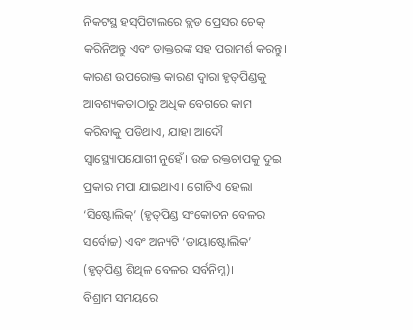ନିକଟସ୍ଥ ହସ୍‌ପିଟାଲରେ ବ୍ଲଡ ପ୍ରେସର ଚେକ୍‌ କରିନିଅନ୍ତୁ ଏବଂ ଡାକ୍ତରଙ୍କ ସହ ପରାମର୍ଶ କରନ୍ତୁ। କାରଣ ଉପରୋକ୍ତ କାରଣ ଦ୍ୱାରା ହୃତ୍‌ପିଣ୍ଡକୁ ଆବଶ୍ୟକତାଠାରୁ ଅଧିକ ବେଗରେ କାମ କରିବାକୁ ପଡିଥାଏ, ଯାହା ଆଦୌ ସ୍ବାସ୍ଥ୍ୟୋପଯୋଗୀ ନୁହେଁ। ଉଚ୍ଚ ରକ୍ତଚାପକୁ ଦୁଇ ପ୍ରକାର ମପା ଯାଇଥାଏ। ଗୋଟିଏ ହେଲା ‘ସିଷ୍ଟୋଲିକ୍‌’ (ହୃତ୍‌ପିଣ୍ଡ ସଂକୋଚନ ବେଳର ସର୍ବୋଚ୍ଚ) ଏବଂ ଅନ୍ୟଟି ‘ଡାୟାଷ୍ଟୋଲିକ’ (ହୃତ୍‌ପିଣ୍ଡ ଶିଥିଳ ବେଳର ସର୍ବନିମ୍ନ)।
ବିଶ୍ରାମ ସମୟରେ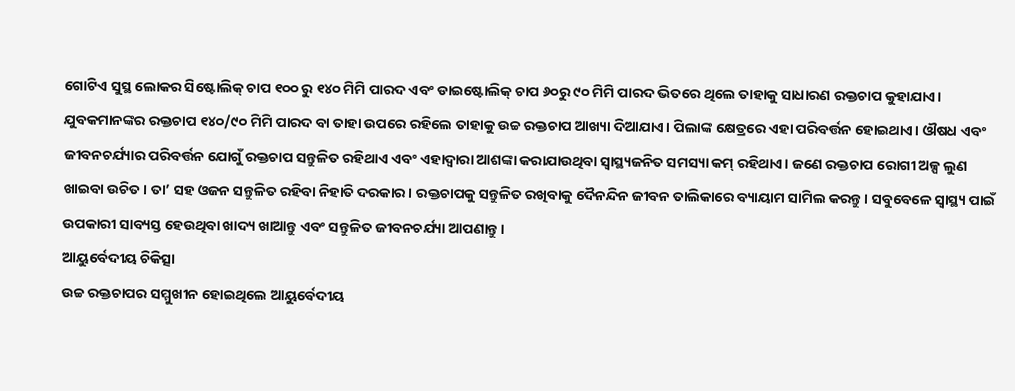ଗୋଟିଏ ସୁସ୍ଥ ଲୋକର ସିଷ୍ଟୋଲିକ୍‌ ଚାପ ୧୦୦ ରୁ ୧୪୦ ମିମି ପାରଦ ଏବଂ ଡାଇଷ୍ଟୋଲିକ୍‌ ଚାପ ୬୦ରୁ ୯୦ ମିମି ପାରଦ ଭିତରେ ଥିଲେ ତାହାକୁ ସାଧାରଣ ରକ୍ତଚାପ କୁହାଯାଏ। ଯୁବକମାନଙ୍କର ରକ୍ତଚାପ ୧୪୦/୯୦ ମିମି ପାରଦ ବା ତାହା ଉପରେ ରହିଲେ ତାହାକୁ ଉଚ୍ଚ ରକ୍ତଚାପ ଆଖ୍ୟା ଦିଆଯାଏ। ପିଲାଙ୍କ କ୍ଷେତ୍ରରେ ଏହା ପରିବର୍ତ୍ତନ ହୋଇଥାଏ। ଔଷଧ ଏବଂ ଜୀବନଚର୍ଯ୍ୟାର ପରିବର୍ତ୍ତନ ଯୋଗୁଁ ରକ୍ତଚାପ ସନ୍ତୁଳିତ ରହିଥାଏ ଏବଂ ଏହାଦ୍ୱାରା ଆଶଙ୍କା କରାଯାଉଥିବା ସ୍ବାସ୍ଥ୍ୟଜନିତ ସମସ୍ୟା କମ୍‌ ରହିଥାଏ। ଜଣେ ରକ୍ତଚାପ ରୋଗୀ ଅଳ୍ପ ଲୁଣ ଖାଇବା ଉଚିତ। ତା’ ସହ ଓଜନ ସନ୍ତୁଳିତ ରହିବା ନିହାତି ଦରକାର। ରକ୍ତଚାପକୁ ସନ୍ତୁଳିତ ରଖିବାକୁ ଦୈନନ୍ଦିନ ଜୀବନ ତାଲିକାରେ ବ୍ୟାୟାମ ସାମିଲ କରନ୍ତୁ। ସବୁବେଳେ ସ୍ବାସ୍ଥ୍ୟ ପାଇଁ ଉପକାରୀ ସାବ୍ୟସ୍ତ ହେଉଥିବା ଖାଦ୍ୟ ଖାଆନ୍ତୁ ଏବଂ ସନ୍ତୁଳିତ ଜୀବନଚର୍ଯ୍ୟା ଆପଣାନ୍ତୁ।
ଆୟୁର୍ବେଦୀୟ ଚିକିତ୍ସା
ଉଚ୍ଚ ରକ୍ତଚାପର ସମ୍ମୁଖୀନ ହୋଇଥିଲେ ଆୟୁର୍ବେଦୀୟ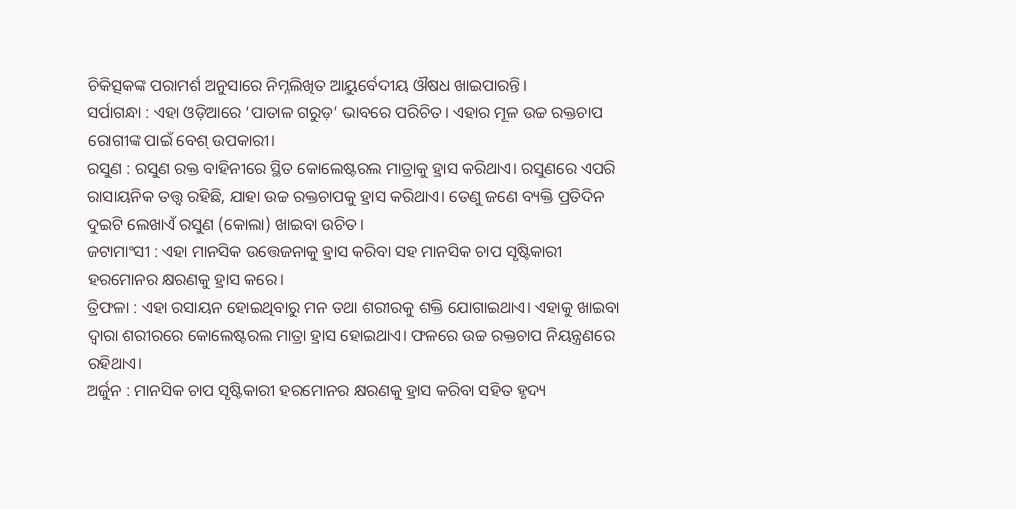ଚିକିତ୍ସକଙ୍କ ପରାମର୍ଶ ଅନୁସାରେ ନିମ୍ନଲିଖିତ ଆୟୁର୍ବେଦୀୟ ଔଷଧ ଖାଇପାରନ୍ତି।
ସର୍ପାଗନ୍ଧା : ଏହା ଓଡ଼ିଆରେ ‘ପାତାଳ ଗରୁଡ଼’ ଭାବରେ ପରିଚିତ। ଏହାର ମୂଳ ଉଚ୍ଚ ରକ୍ତଚାପ ରୋଗୀଙ୍କ ପାଇଁ ବେଶ୍‌ ଉପକାରୀ।
ରସୁଣ : ରସୁଣ ରକ୍ତ ବାହିନୀରେ ସ୍ଥିତ କୋଲେଷ୍ଟରଲ ମାତ୍ରାକୁ ହ୍ରାସ କରିଥାଏ। ରସୁଣରେ ଏପରି ରାସାୟନିକ ତତ୍ତ୍ୱ ରହିଛି, ଯାହା ଉଚ୍ଚ ରକ୍ତଚାପକୁ ହ୍ରାସ କରିଥାଏ। ତେଣୁ ଜଣେ ବ୍ୟକ୍ତି ପ୍ରତିଦିନ ଦୁଇଟି ଲେଖାଏଁ ରସୁଣ (କୋଲା) ଖାଇବା ଉଚିତ।
ଜଟାମାଂସୀ : ଏହା ମାନସିକ ଉତ୍ତେଜନାକୁ ହ୍ରାସ କରିବା ସହ ମାନସିକ ଚାପ ସୃଷ୍ଟିକାରୀ ହରମୋନର କ୍ଷରଣକୁ ହ୍ରାସ କରେ।
ତ୍ରିଫଳା : ଏହା ରସାୟନ ହୋଇଥିବାରୁ ମନ ତଥା ଶରୀରକୁ ଶକ୍ତି ଯୋଗାଇଥାଏ। ଏହାକୁ ଖାଇବା ଦ୍ୱାରା ଶରୀରରେ କୋଲେଷ୍ଟରଲ ମାତ୍ରା ହ୍ରାସ ହୋଇଥାଏ। ଫଳରେ ଉଚ୍ଚ ରକ୍ତଚାପ ନିୟନ୍ତ୍ରଣରେ ରହିଥାଏ।
ଅର୍ଜୁନ : ମାନସିକ ଚାପ ସୃଷ୍ଟିକାରୀ ହରମୋନର କ୍ଷରଣକୁ ହ୍ରାସ କରିବା ସହିତ ହୃଦ୍ୟ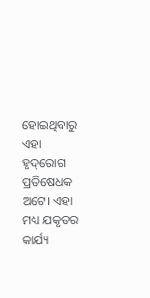ହୋଇଥିବାରୁ ଏହା ହୃଦ୍‌ରୋଗ ପ୍ରତିଷେଧକ ଅଟେ। ଏହା ମଧ୍ୟ ଯକୃତର କାର୍ଯ୍ୟ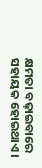କ୍ଷମତା ବଢ଼ାଇବାରେ ସହାୟକ ହୋଇଥାଏ।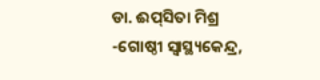ଡା. ଈପ୍‌ସିତା ମିଶ୍ର
-ଗୋଷ୍ଠୀ ସ୍ବାସ୍ଥ୍ୟକେନ୍ଦ୍ର,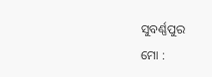ସୁବର୍ଣ୍ଣପୁର
ମୋ :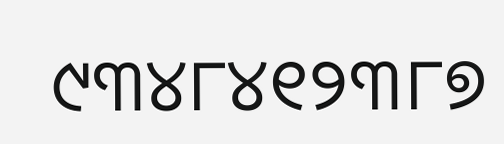୯୩୪୮୪୧୨୩୮୭